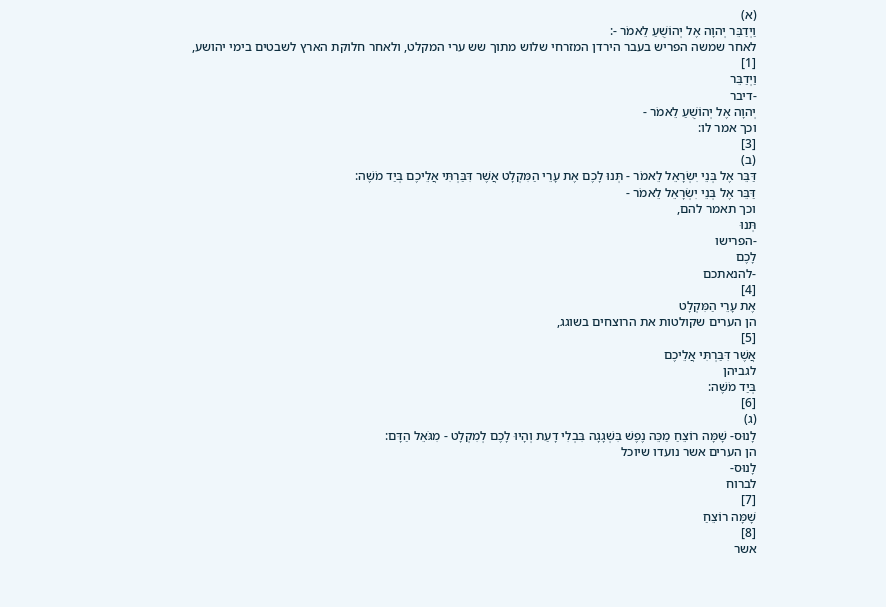(א)
וַיְדַבֵּר יְהוָה אֶל יְהוֹשֻׁעַ לֵאמֹר -:
לאחר שמשה הפריש בעבר הירדן המזרחי שלוש מתוך שש ערי המקלט, ולאחר חלוקת הארץ לשבטים בימי יהושע,
[1]
וַיְדַבֵּר
-דיבר
יְהוָה אֶל יְהוֹשֻׁעַ לֵאמֹר -
וכך אמר לו:
[3]
(ב)
דַּבֵּר אֶל בְּנֵי יִשְׂרָאֵל לֵאמֹר - תְּנוּ לָכֶם אֶת עָרֵי הַמִּקְלָט אֲשֶׁר דִּבַּרְתִּי אֲלֵיכֶם בְּיַד מֹשֶׁה:
דַּבֵּר אֶל בְּנֵי יִשְׂרָאֵל לֵאמֹר -
וכך תאמר להם,
תְּנוּ
-הפרישו
לָכֶם
-להנאתכם
[4]
אֶת עָרֵי הַמִּקְלָט
הן הערים שקולטות את הרוצחים בשוגג,
[5]
אֲשֶׁר דִּבַּרְתִּי אֲלֵיכֶם
לגביהן
בְּיַד מֹשֶׁה:
[6]
(ג)
לָנוּס- שָׁמָּה רוֹצֵחַ מַכֵּה נֶפֶשׁ בִּשְׁגָגָה בִּבְלִי דָעַת וְהָיוּ לָכֶם לְמִקְלָט - מִגֹּאֵל הַדָּם:
הן הערים אשר נועדו שיוכל
לָנוּס-
לברוח
[7]
שָׁמָּה רוֹצֵחַ
[8]
אשר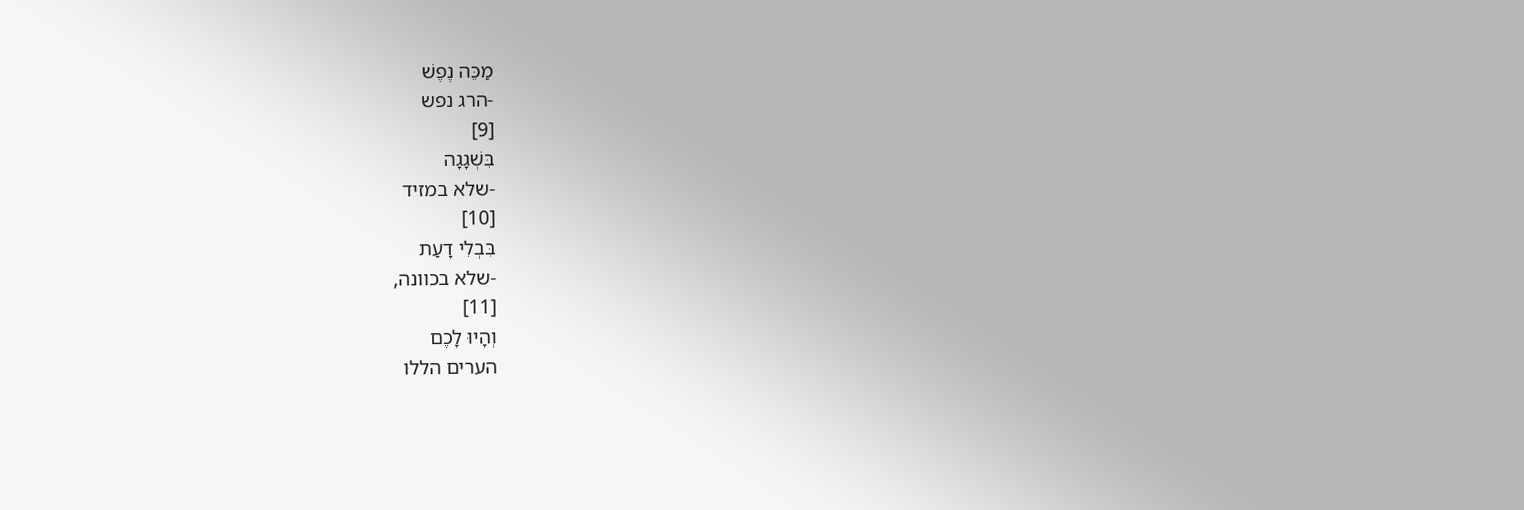מַכֵּה נֶפֶשׁ
-הרג נפש
[9]
בִּשְׁגָגָה
-שלא במזיד
[10]
בִּבְלִי דָעַת
-שלא בכוונה,
[11]
וְהָיוּ לָכֶם
הערים הללו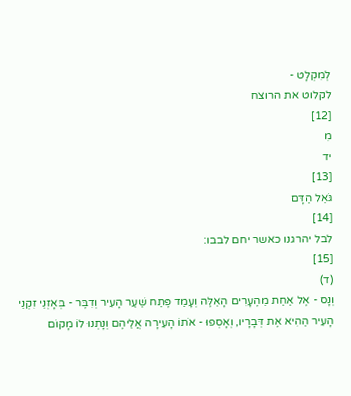לְמִקְלָט -
לקלוט את הרוצח
[12]
מִ
יד
[13]
גֹּאֵל הַדָּם
[14]
לבל יהרגנו כאשר יחם לבבו:
[15]
(ד)
וְנָס - אֶל אַחַת מֵהֶעָרִים הָאֵלֶּה וְעָמַד פֶּתַח שַׁעַר הָעִיר וְדִבֶּר - בְּאָזְנֵי זִקְנֵי הָעִיר הַהִיא אֶת דְּבָרָיו, וְאָסְפוּ - אֹתוֹ הָעִירָה אֲלֵיהֶם וְנָתְנוּ לוֹ מָקוֹם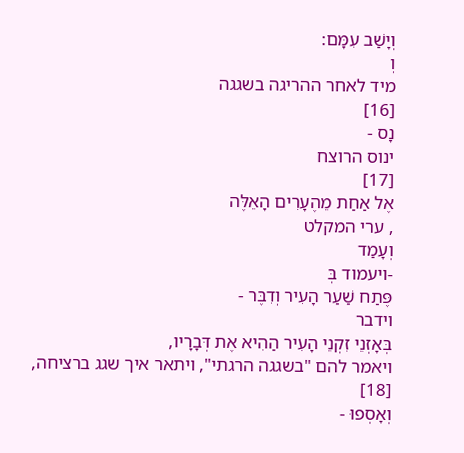וְיָשַׁב עִמָּם:
וְ
מיד לאחר ההריגה בשגגה
[16]
נָס -
ינוס הרוצח
[17]
אֶל אַחַת מֵהֶעָרִים הָאֵלֶּה
, ערי המקלט
וְעָמַד
-ויעמוד בְּ
פֶּתַח שַׁעַר הָעִיר וְדִבֶּר -
וידבר
בְּאָזְנֵי זִקְנֵי הָעִיר הַהִיא אֶת דְּבָרָיו,
ויאמר להם "בשגגה הרגתי", ויתאר איך שגג ברציחה,
[18]
וְאָסְפוּ -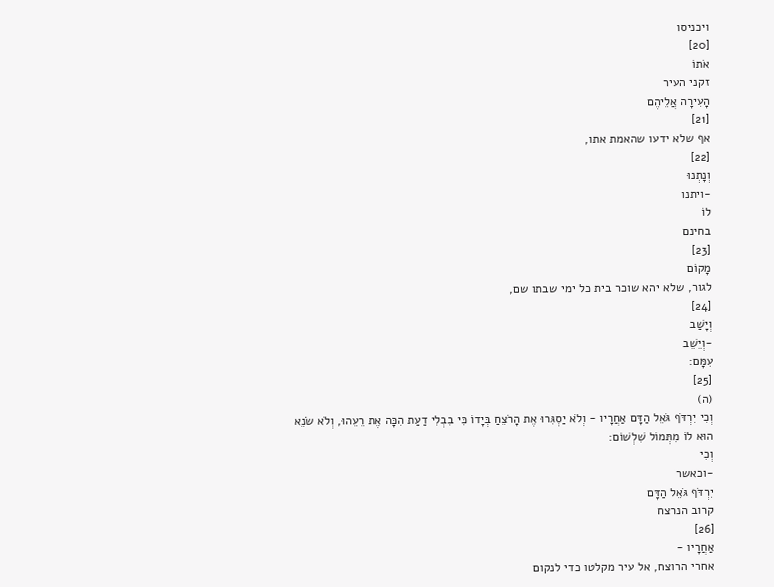ויכניסו
[20]
אֹתוֹ
זקני העיר
הָעִירָה אֲלֵיהֶם
[21]
אף שלא ידעו שהאמת אתו,
[22]
וְנָתְנוּ
-ויתנו
לוֹ
בחינם
[23]
מָקוֹם
לגור, שלא יהא שוכר בית כל ימי שבתו שם,
[24]
וְיָשַׁב
-וְיֵשֵׁב
עִמָּם:
[25]
(ה)
וְכִי יִרְדֹּף גֹּאֵל הַדָּם אַחֲרָיו - וְלֹא יַסְגִּרוּ אֶת הָרֹצֵחַ בְּיָדוֹ כִּי בִבְלִי דַעַת הִכָּה אֶת רֵעֵהוּ, וְלֹא שֹׂנֵא הוּא לוֹ מִתְּמוֹל שִׁלְשׁוֹם:
וְכִי
-וכאשר
יִרְדֹּף גֹּאֵל הַדָּם
קרוב הנרצח
[26]
אַחֲרָיו -
אחרי הרוצח, אל עיר מקלטו כדי לנקום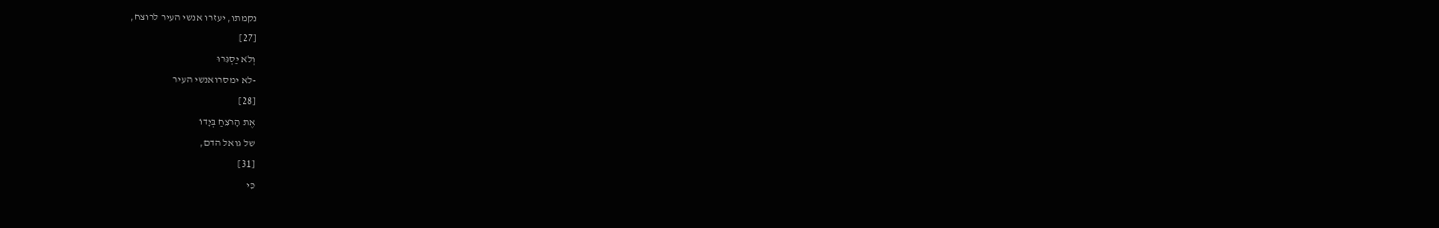נקמתו, יעזרו אנשי העיר לרוצח,
[27]
וְלֹא יַסְגִּרוּ
-לא ימסרואנשי העיר
[28]
אֶת הָרֹצֵחַ בְּיָדוֹ
של גואל הדם,
[31]
כִּי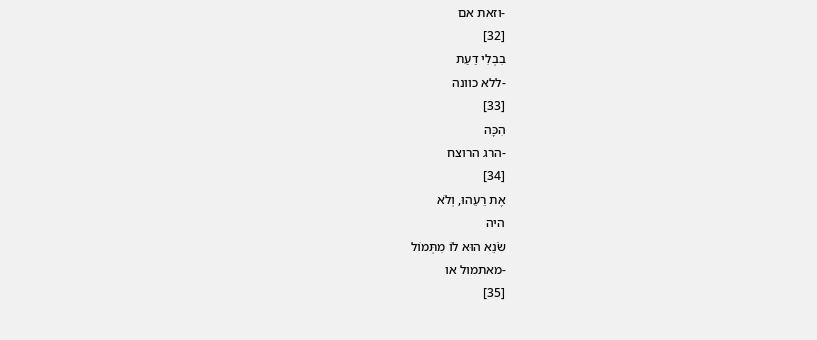-וזאת אם
[32]
בִבְלִי דַעַת
-ללא כוונה
[33]
הִכָּה
-הרג הרוצח
[34]
אֶת רֵעֵהוּ, וְלֹא
היה
שֹׂנֵא הוּא לוֹ מִתְּמוֹל
-מאתמול או
[35]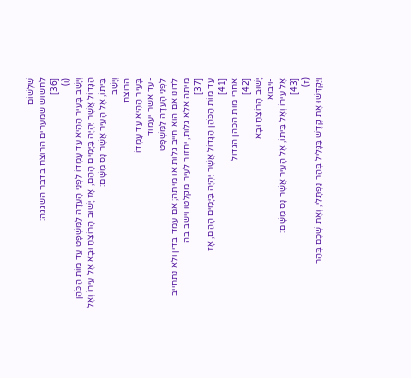שִׁלְשׁוֹם
לחשוש שמערים הרוצח בדבר השגגה:
[36]
(ו)
וְיָשַׁב בָּעִיר הַהִיא עַד עָמְדוֹ לִפְנֵי הָעֵדָה לַמִּשְׁפָּט עַד מוֹת הַכֹּהֵן הַגָּדוֹל אֲשֶׁר יִהְיֶה בַּיָּמִים הָהֵם, אָז יָשׁוּב הָרוֹצֵחַ וּבָא אֶל עִירוֹ וְאֶל בֵּיתוֹ, אֶל הָעִיר אֲשֶׁר נָס מִשָּׁם:
וְיָשַׁב
הרוצח
בָּעִיר הַהִיא עַד עָמְדוֹ
-עד אשר יעמוד
לִפְנֵי הָעֵדָה לַמִּשְׁפָּט
לדונו אם הוא חייב גלות או מיתה; אם עמד בדין ולא נתחייב מיתה אלא גלות, יחזור לעיר מקלטו וישב בה
[37]
עַד מוֹת הַכֹּהֵן הַגָּדוֹל אֲשֶׁר יִהְיֶה בַּיָּמִים הָהֵם, אָז
[41]
אחרי מות הכהן הגדול
[42]
יָשׁוּב הָרוֹצֵחַ וּבָא
-ויבוא
אֶל עִירוֹ וְאֶל בֵּיתוֹ, אֶל הָעִיר אֲשֶׁר נָס מִשָּׁם:
[43]
(ז)
וַיַּקְדִּשׁוּ אֶת קֶדֶשׁ בַּגָּלִיל בְּהַר נַפְתָּלִי, וְאֶת שְׁכֶם בְּהַר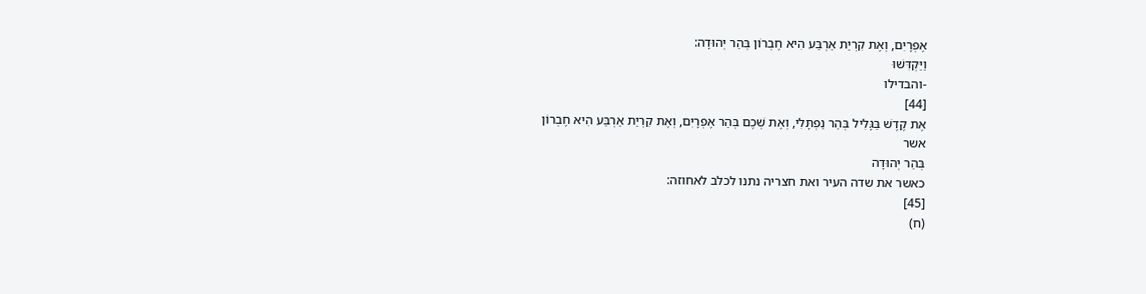אֶפְרָיִם, וְאֶת קִרְיַת אַרְבַּע הִיא חֶבְרוֹן בְּהַר יְהוּדָה:
וַיַּקְדִּשׁוּ
-והבדילו
[44]
אֶת קֶדֶשׁ בַּגָּלִיל בְּהַר נַפְתָּלִי, וְאֶת שְׁכֶם בְּהַר אֶפְרָיִם, וְאֶת קִרְיַת אַרְבַּע הִיא חֶבְרוֹן
אשר
בְּהַר יְהוּדָה
כאשר את שדה העיר ואת חצריה נתנו לכלב לאחוזה:
[45]
(ח)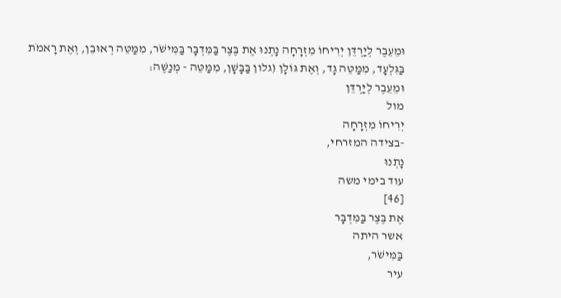וּמֵעֵבֶר לְיַרְדֵּן יְרִיחוֹ מִזְרָחָה נָתְנוּ אֶת בֶּצֶר בַּמִּדְבָּר בַּמִּישֹׁר, מִמַּטֵּה רְאוּבֵן, וְאֶת רָאמֹת בַּגִּלְעָד, מִמַּטֵּה גָד, וְאֶת גּוֹלָן (גלון בַּבָּשָׁן, מִמַּטֵּה - מְנַשֶּׁה:
וּמֵעֵבֶר לְיַרְדֵּן
מול
יְרִיחוֹ מִזְרָחָה
-בצידה המזרחי,
נָתְנוּ
עוד בימי משה
[46]
אֶת בֶּצֶר בַּמִּדְבָּר
אשר היתה
בַּמִּישֹׁר,
עיר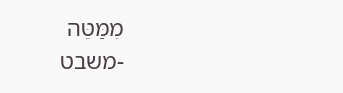מִמַּטֵּה
-משבט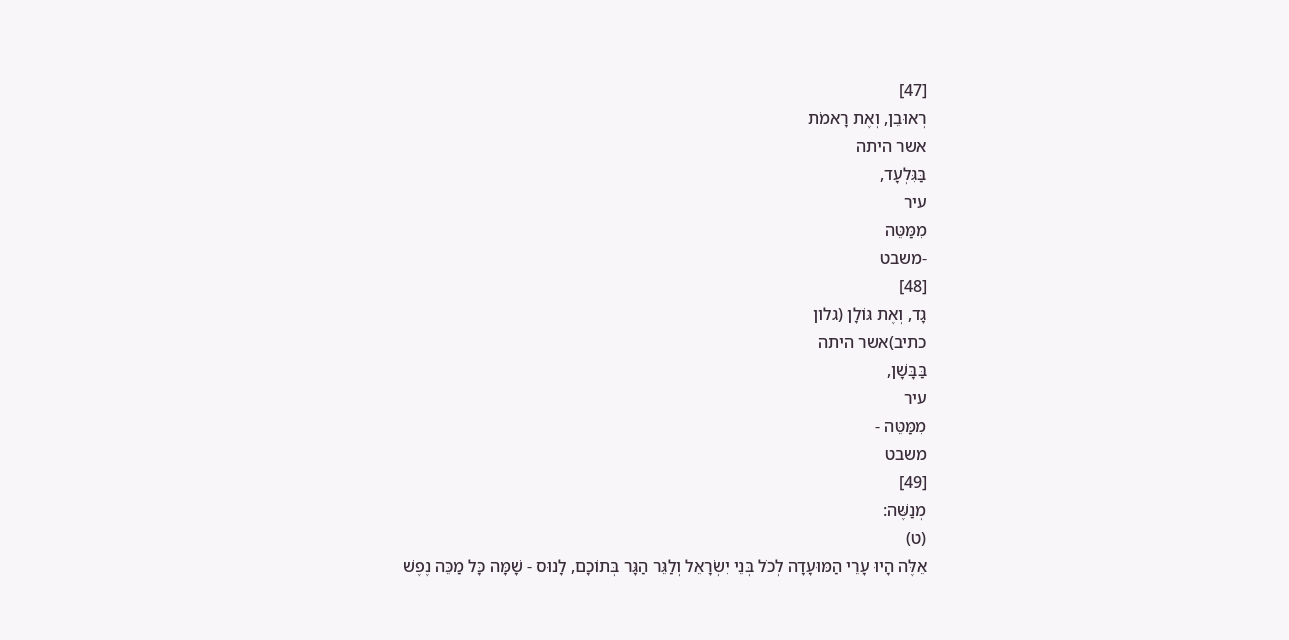[47]
רְאוּבֵן, וְאֶת רָאמֹת
אשר היתה
בַּגִּלְעָד,
עיר
מִמַּטֵּה
-משבט
[48]
גָד, וְאֶת גּוֹלָן (גלון
כתיב)אשר היתה
בַּבָּשָׁן,
עיר
מִמַּטֵּה -
משבט
[49]
מְנַשֶּׁה:
(ט)
אֵלֶּה הָיוּ עָרֵי הַמּוּעָדָה לְכֹל בְּנֵי יִשְׂרָאֵל וְלַגֵּר הַגָּר בְּתוֹכָם, לָנוּס - שָׁמָּה כָּל מַכֵּה נֶפֶשׁ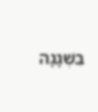בִּשְׁגָגָה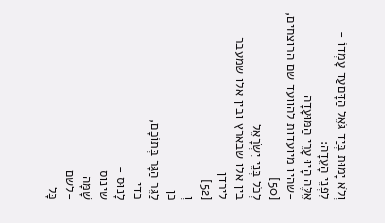וְלֹא יָמוּת בְּיַד גֹּאֵל הַדָּםעַד עָמְדוֹ - לִפְנֵי הָעֵדָה:
אֵלֶּה הָיוּ עָרֵי הַמּוּעָדָה
-שהיו מיועדות להוועד שם הרוצחים,
[50]
לְכֹל בְּנֵי יִשְׂרָאֵל
בין אלו שבארץ ובין אלו שמעבר לירדן
[52]
וְ
כן
לַגֵּר הַגָּר בְּתוֹכָם,
כדי
לָנוּס -
שינוס
שָׁמָּה
-לשם
כָּל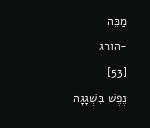מַכֵּה
-הורג
[53]
נֶפֶשׁ בִּשְׁגָגָה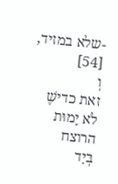-שלא במזיד,
[54]
וְ
זאת כדישֶׁ
לֹא יָמוּת
הרוצח
בְּיַד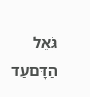גֹּאֵל הַדָּםעַד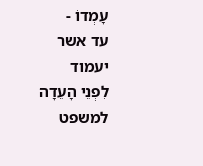עָמְדוֹ -
עד אשר יעמוד
לִפְנֵי הָעֵדָה
למשפט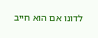לדונו אם הוא חייב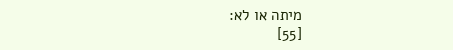מיתה או לא:
[55]